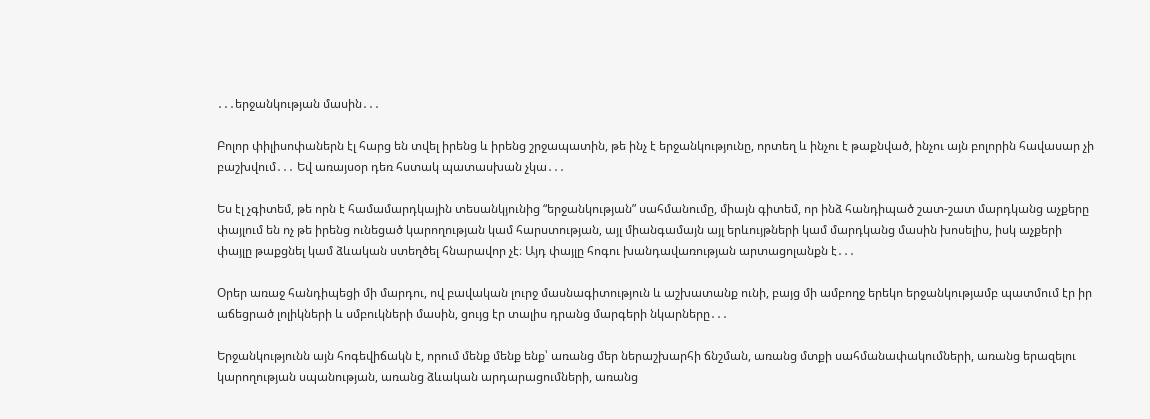․․․երջանկության մասին․․․

Բոլոր փիլիսոփաներն էլ հարց են տվել իրենց և իրենց շրջապատին, թե ինչ է երջանկությունը, որտեղ և ինչու է թաքնված, ինչու այն բոլորին հավասար չի բաշխվում․․․ Եվ առայսօր դեռ հստակ պատասխան չկա․․․

Ես էլ չգիտեմ, թե որն է համամարդկային տեսանկյունից “երջանկության” սահմանումը, միայն գիտեմ, որ ինձ հանդիպած շատ-շատ մարդկանց աչքերը փայլում են ոչ թե իրենց ունեցած կարողության կամ հարստության, այլ միանգամայն այլ երևույթների կամ մարդկանց մասին խոսելիս, իսկ աչքերի փայլը թաքցնել կամ ձևական ստեղծել հնարավոր չէ։ Այդ փայլը հոգու խանդավառության արտացոլանքն է․․․

Օրեր առաջ հանդիպեցի մի մարդու, ով բավական լուրջ մասնագիտություն և աշխատանք ունի, բայց մի ամբողջ երեկո երջանկությամբ պատմում էր իր աճեցրած լոլիկների և սմբուկների մասին, ցույց էր տալիս դրանց մարգերի նկարները․․․

Երջանկությունն այն հոգեվիճակն է, որում մենք մենք ենք՝ առանց մեր ներաշխարհի ճնշման, առանց մտքի սահմանափակումների, առանց երազելու կարողության սպանության, առանց ձևական արդարացումների, առանց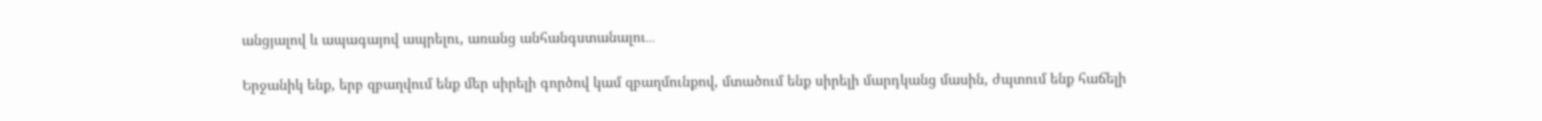անցյալով և ապագայով ապրելու, առանց անհանգստանալու․․․

Երջանիկ ենք, երբ զբաղվում ենք մեր սիրելի գործով կամ զբաղմունքով, մտածում ենք սիրելի մարդկանց մասին, ժպտում ենք հաճելի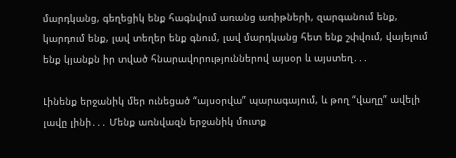մարդկանց, գեղեցիկ ենք հագնվում առանց առիթների, զարգանում ենք, կարդում ենք, լավ տեղեր ենք գնում, լավ մարդկանց հետ ենք շփվում, վայելում ենք կյանքն իր տված հնարավորություններով այսօր և այստեղ․․․

Լինենք երջանիկ մեր ունեցած “այսօրվա” պարագայում, և թող “վաղը” ավելի լավը լինի․․․ Մենք առնվազն երջանիկ մուտք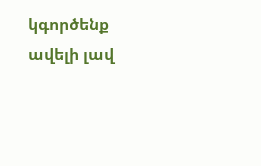կգործենք ավելի լավ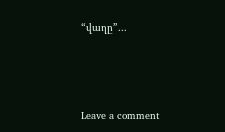“վաղը”․․․



Leave a comment